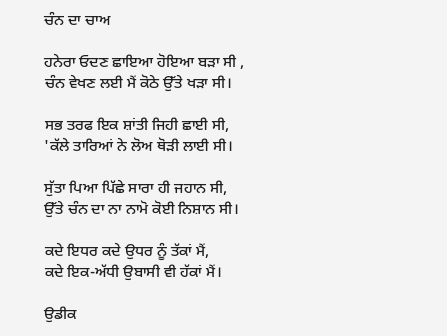ਚੰਨ ਦਾ ਚਾਅ

ਹਨੇਰਾ ਓਦਣ ਛਾਇਆ ਹੋਇਆ ਬੜਾ ਸੀ ,
ਚੰਨ ਵੇਖਣ ਲਈ ਮੈਂ ਕੋਠੇ ਉੱਤੇ ਖੜਾ ਸੀ।

ਸਭ ਤਰਫ ਇਕ ਸ਼ਾਂਤੀ ਜਿਹੀ ਛਾਈ ਸੀ,
'ਕੱਲੇ ਤਾਰਿਆਂ ਨੇ ਲੋਅ ਥੋੜੀ ਲਾਈ ਸੀ।

ਸੁੱਤਾ ਪਿਆ ਪਿੱਛੇ ਸਾਰਾ ਹੀ ਜਹਾਨ ਸੀ,
ਉੱਤੇ ਚੰਨ ਦਾ ਨਾ ਨਾਮੋ ਕੋਈ ਨਿਸ਼ਾਨ ਸੀ।

ਕਦੇ ਇਧਰ ਕਦੇ ਉਧਰ ਨੂੰ ਤੱਕਾਂ ਮੈਂ,
ਕਦੇ ਇਕ-ਅੱਧੀ ਉਬਾਸੀ ਵੀ ਹੱਕਾਂ ਮੈਂ।

ਉਡੀਕ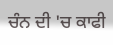ਚੰਨ ਦੀ 'ਚ ਕਾਫੀ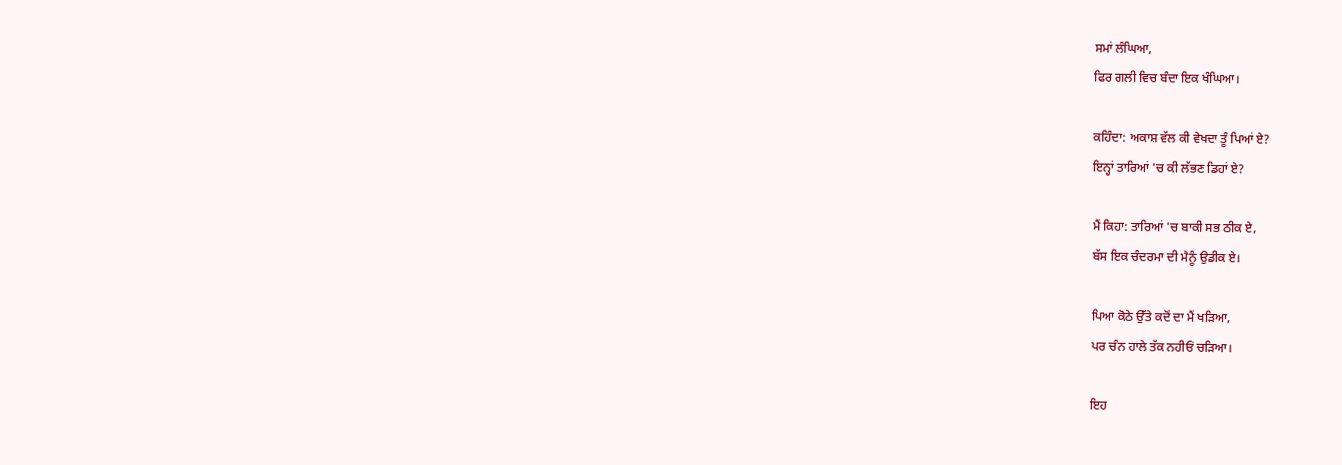ਸਮਾਂ ਲੰਘਿਆ,
ਫਿਰ ਗਲੀ ਵਿਚ ਬੰਦਾ ਇਕ ਖੰਘਿਆ।

ਕਹਿੰਦਾ: ਅਕਾਸ਼ ਵੱਲ ਕੀ ਵੇਖਦਾ ਤੂੰ ਪਿਆਂ ਏ?
ਇਨ੍ਹਾਂ ਤਾਰਿਆਂ 'ਚ ਕੀ ਲੱਭਣ ਡਿਹਾਂ ਏ?

ਮੈਂ ਕਿਹਾ: ਤਾਰਿਆਂ 'ਚ ਬਾਕੀ ਸਭ ਠੀਕ ਏ,
ਬੱਸ ਇਕ ਚੰਦਰਮਾ ਦੀ ਮੈਨੂੰ ਉਡੀਕ ਏ।

ਪਿਆ ਕੋਠੇ ਉੱਤੇ ਕਦੋਂ ਦਾ ਮੈਂ ਖੜਿਆ,
ਪਰ ਚੰਨ ਹਾਲੇ ਤੱਕ ਨਹੀਓਂ ਚੜਿਆ।

ਇਹ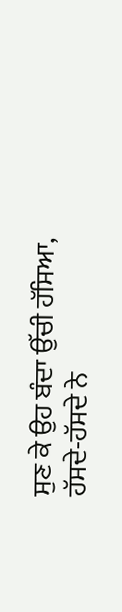ਸੁਣ ਕੇ ਉਹ ਬੰਦਾ ਉੱਚੀ ਹੱਸਿਆ,
ਹੱਸਦੇ-ਹੱਸਦੇ ਨੇ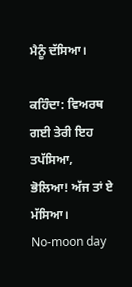ਮੈਨੂੰ ਦੱਸਿਆ।

ਕਹਿੰਦਾ: ਵਿਅਰਥ ਗਈ ਤੇਰੀ ਇਹ ਤਪੱਸਿਆ,
ਭੋਲਿਆ! ਅੱਜ ਤਾਂ ਏ ਮੱਸਿਆ।
No-moon day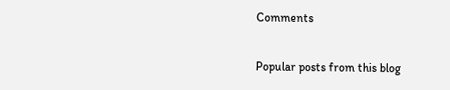Comments

Popular posts from this blog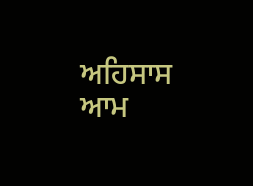ਅਹਿਸਾਸ ਆਮ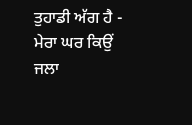ਤੁਹਾਡੀ ਅੱਗ ਹੈ - ਮੇਰਾ ਘਰ ਕਿਉਂ ਜਲਾ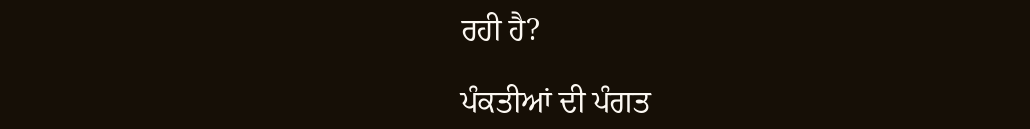ਰਹੀ ਹੈ?

ਪੰਕਤੀਆਂ ਦੀ ਪੰਗਤ